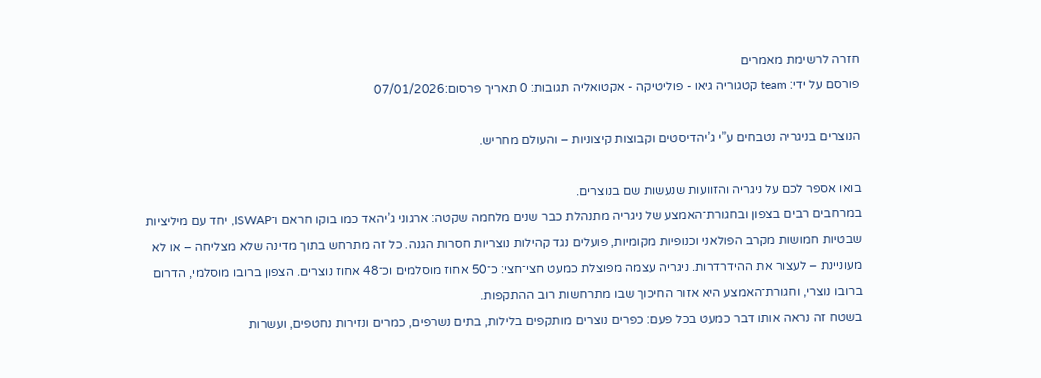חזרה לרשימת מאמרים
פורסם על ידי: team קטגוריה גיאו - פוליטיקה - אקטואליה תגובות: 0 תאריך פרסום:07/01/2026

הנוצרים בניגריה נטבחים ע”י ג’יהדיסטים וקבוצות קיצוניות – והעולם מחריש.

בואו אספר לכם על ניגריה והזוועות שנעשות שם בנוצרים.
במרחבים רבים בצפון ובחגורת־האמצע של ניגריה מתנהלת כבר שנים מלחמה שקטה: ארגוני ג’יהאד כמו בוקו חראם ו־ISWAP, יחד עם מיליציות שבטיות חמושות מקרב הפולאני וכנופיות מקומיות, פועלים נגד קהילות נוצריות חסרות הגנה. כל זה מתרחש בתוך מדינה שלא מצליחה – או לא מעוניינת – לעצור את ההידרדרות. ניגריה עצמה מפוצלת כמעט חצי־חצי: כ־50 אחוז מוסלמים וכ־48 אחוז נוצרים. הצפון ברובו מוסלמי, הדרום ברובו נוצרי, וחגורת־האמצע היא אזור החיכוך שבו מתרחשות רוב ההתקפות.
בשטח זה נראה אותו דבר כמעט בכל פעם: כפרים נוצרים מותקפים בלילות, בתים נשרפים, כמרים ונזירות נחטפים, ועשרות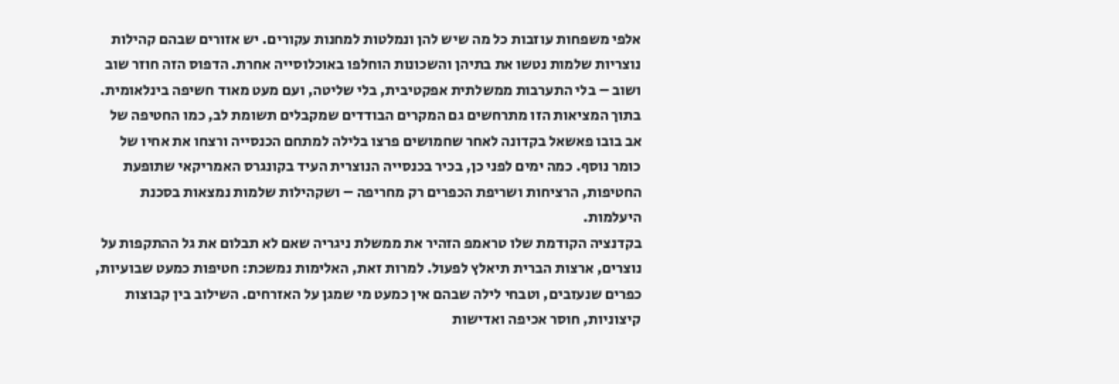אלפי משפחות עוזבות כל מה שיש להן ונמלטות למחנות עקורים. יש אזורים שבהם קהילות נוצריות שלמות נטשו את בתיהן והשכונות הוחלפו באוכלוסייה אחרת. הדפוס הזה חוזר שוב ושוב – בלי התערבות ממשלתית אפקטיבית, בלי שליטה, ועם מעט מאוד חשיפה בינלאומית.
בתוך המציאות הזו מתרחשים גם המקרים הבודדים שמקבלים תשומת לב, כמו החטיפה של אב בובו פאשאל בקדונה לאחר שחמושים פרצו בלילה למתחם הכנסייה ורצחו את אחיו של כומר נוסף. כמה ימים לפני כן, בכיר בכנסייה הנוצרית העיד בקונגרס האמריקאי שתופעת החטיפות, הרציחות ושריפת הכפרים רק מחריפה – ושקהילות שלמות נמצאות בסכנת היעלמות.
בקדנציה הקודמת שלו טראמפ הזהיר את ממשלת ניגריה שאם לא תבלום את גל ההתקפות על נוצרים, ארצות הברית תיאלץ לפעול. למרות זאת, האלימות נמשכת: חטיפות כמעט שבועיות, כפרים שנעזבים, וטבחי לילה שבהם אין כמעט מי שמגן על האזרחים. השילוב בין קבוצות קיצוניות, חוסר אכיפה ואדישות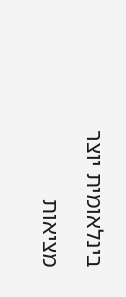בינלאומית יוצר מציאות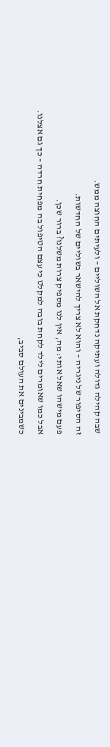שבה קהילה גדולה ועתיקה נדחקת אל השוליים – ולעיתים החוצה ממש.
זה הסיפור של ניגריה – והוא לא צריך להישאר בשוליים של החדשות.
פעם מישהו שאל אותי: מה, אין לנו מספיק צרות משלנו? ברור שכן.
אבל כמו שאומרים לילד לקחת בובה למקלט כי עצם הטיפול בה מפחית חרדה – כך גם אצלנו.
כשמבינים את העולם סביב,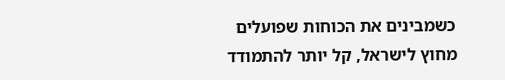כשמבינים את הכוחות שפועלים מחוץ לישראל, קל יותר להתמודד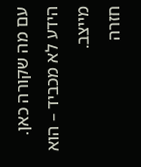עם מה שקורה כאן.
הידע לא מכביד – הוא מייצב.
חזרה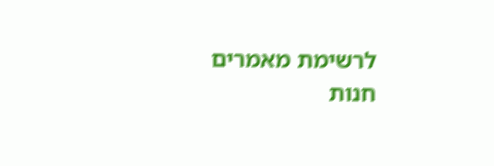לרשימת מאמרים
חנות